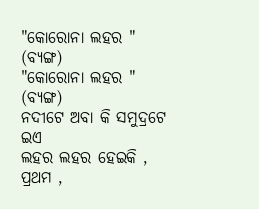"କୋରୋନା ଲହର " (ବ୍ୟଙ୍ଗ)
"କୋରୋନା ଲହର " (ବ୍ୟଙ୍ଗ)
ନଦୀଟେ ଅବା କି ସମୁଦ୍ରଟେ ଇଏ
ଲହର ଲହର ହେଇକି ,
ପ୍ରଥମ ,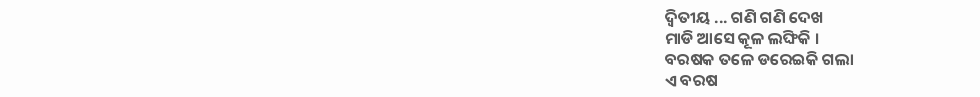ଦ୍ଵିତୀୟ ... ଗଣି ଗଣି ଦେଖ
ମାଡି ଆସେ କୂଳ ଲଙ୍ଘିକି ।
ବରଷକ ତଳେ ଡରେଇକି ଗଲା
ଏ ବରଷ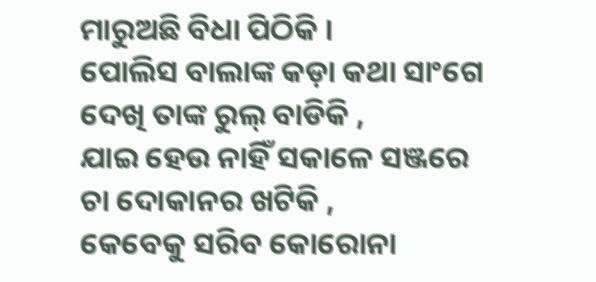ମାରୁଅଛି ବିଧା ପିଠିକି ।
ପୋଲିସ ବାଲାଙ୍କ କଡ଼ା କଥା ସାଂଗେ
ଦେଖି ତାଙ୍କ ରୁଲ୍ ବାଡିକି ,
ଯାଇ ହେଉ ନାହିଁ ସକାଳେ ସଞ୍ଜରେ
ଚା ଦୋକାନର ଖଟିକି ,
କେବେକୁ ସରିବ କୋରୋନା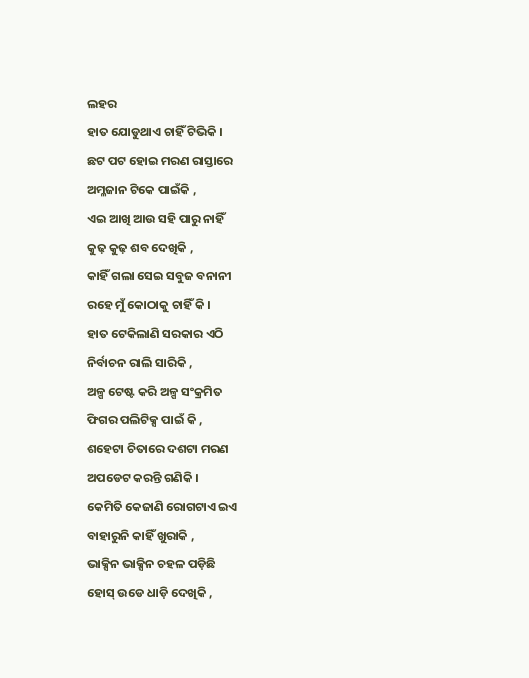ଲହର
ହାତ ଯୋଡୁଥାଏ ଚାହିଁ ଟିଭିକି ।
ଛଟ ପଟ ହୋଇ ମରଣ ରାସ୍ତାରେ
ଅମ୍ଳଜାନ ଟିକେ ପାଇଁକି ,
ଏଇ ଆଖି ଆଉ ସହି ପାରୁ ନାହିଁ
କୁଢ଼ କୁଢ଼ ଶବ ଦେଖିକି ,
କାହିଁ ଗଲା ସେଇ ସବୁଜ ବନାନୀ
ରହେ ମୁଁ କୋଠାକୁ ଚାହିଁ କି ।
ହାତ ଟେକିଲାଣି ସରକାର ଏଠି
ନିର୍ବାଚନ ରାଲି ସାରିକି ,
ଅଳ୍ପ ଟେଷ୍ଟ କରି ଅଳ୍ପ ସଂକ୍ରମିତ
ଫିଗର ପଲିଟିକ୍ସ ପାଇଁ କି ,
ଶହେଟା ଚିତାରେ ଦଶଟା ମରଣ
ଅପଡେଟ କରନ୍ତି ଗଣିକି ।
କେମିତି କେଜାଣି ରୋଗଟାଏ ଇଏ
ବାହାରୁନି କାହିଁ ଖୁରାକି ,
ଭାକ୍ସିନ ଭାକ୍ସିନ ଚହଳ ପଡ଼ିଛି
ହୋସ୍ ଉଡେ ଧାଡ଼ି ଦେଖିକି ,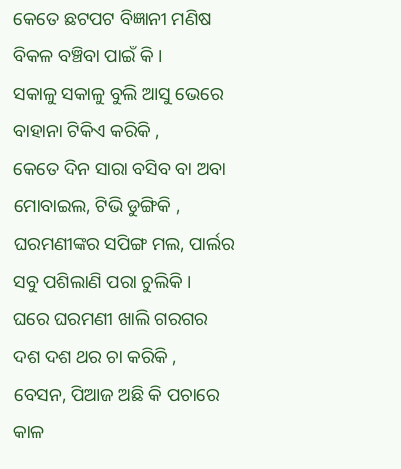କେତେ ଛଟପଟ ବିଜ୍ଞାନୀ ମଣିଷ
ବିକଳ ବଞ୍ଚିବା ପାଇଁ କି ।
ସକାଳୁ ସକାଳୁ ବୁଲି ଆସୁ ଭେରେ
ବାହାନା ଟିକିଏ କରିକି ,
କେତେ ଦିନ ସାରା ବସିବ ବା ଅବା
ମୋବାଇଲ, ଟିଭି ଡୁଙ୍ଗିକି ,
ଘରମଣୀଙ୍କର ସପିଙ୍ଗ ମଲ, ପାର୍ଲର
ସବୁ ପଶିଲାଣି ପରା ଚୁଲିକି ।
ଘରେ ଘରମଣୀ ଖାଲି ଗରଗର
ଦଶ ଦଶ ଥର ଚା କରିକି ,
ବେସନ, ପିଆଜ ଅଛି କି ପଚାରେ
କାଳ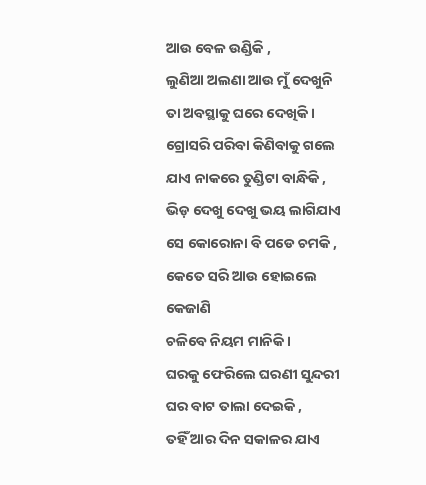ଆଉ ବେଳ ଉଣ୍ଡିକି ,
ଲୁଣିଆ ଅଲଣା ଆଉ ମୁଁ ଦେଖୁନି
ତା ଅବସ୍ଥାକୁ ଘରେ ଦେଖିକି ।
ଗ୍ରୋସରି ପରିବା କିଣିବାକୁ ଗଲେ
ଯାଏ ନାକରେ ତୁଣ୍ଡିଟା ବାନ୍ଧିକି ,
ଭିଡ଼ ଦେଖୁ ଦେଖୁ ଭୟ ଲାଗିଯାଏ
ସେ କୋରୋନା ବି ପଡେ ଚମକି ,
କେତେ ସରି ଆଉ ହୋଇଲେ କେଜାଣି
ଚଳିବେ ନିୟମ ମାନିକି ।
ଘରକୁ ଫେରିଲେ ଘରଣୀ ସୁନ୍ଦରୀ
ଘର ବାଟ ତାଲା ଦେଇକି ,
ତହିଁ ଆର ଦିନ ସକାଳର ଯାଏ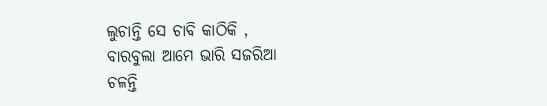ଲୁଚାନ୍ତି ସେ ଚାବି କାଠିକି ,
ବାରବୁଲା ଆମେ ଭାରି ସଜରିଆ
ଚଳନ୍ତି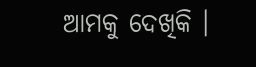ଆମକୁ ଦେଖିକି ।